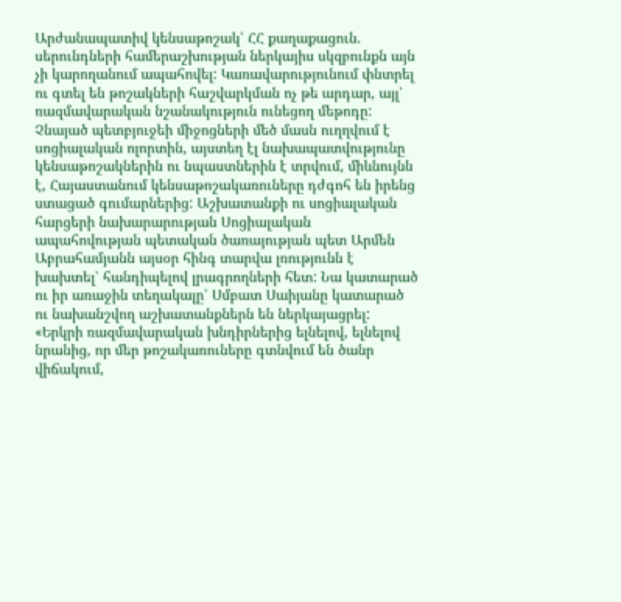Արժանապատիվ կենսաթոշակ՝ ՀՀ քաղաքացուն. սերունդների համերաշխության ներկայիս սկզբունքն այն չի կարողանում ապահովել: Կառավարությունում փնտրել ու գտել են թոշակների հաշվարկման ոչ թե արդար, այլ՝ ռազմավարական նշանակություն ունեցող մեթոդը: Չնայած պետբյուջեի միջոցների մեծ մասն ուղղվում է սոցիալական ոլորտին, այստեղ էլ նախապատվությունը կենսաթոշակներին ու նպաստներին է տրվում, միևնույնն է, Հայաստանում կենսաթոշակառուները դժգոհ են իրենց ստացած գումարներից: Աշխատանքի ու սոցիալական հարցերի նախարարության Սոցիալական ապահովության պետական ծառայության պետ Արմեն Աբրահամյանն այսօր հինգ տարվա լռությունն է խախտել՝ հանդիպելով լրագրողների հետ: Նա կատարած ու իր առաջին տեղակալը՝ Սմբատ Սաիյանը կատարած ու նախանշվող աշխատանքներն են ներկայացրել:
«Երկրի ռազմավարական խնդիրներից ելնելով, ելնելով նրանից, որ մեր թոշակառուները գտնվում են ծանր վիճակում,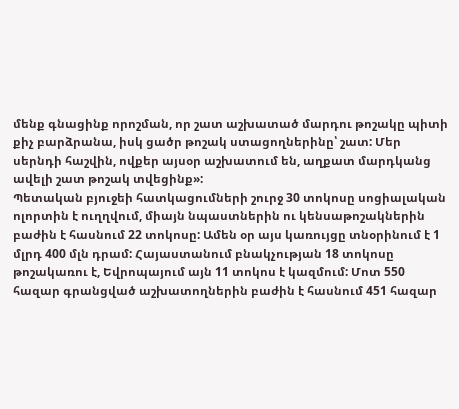մենք գնացինք որոշման, որ շատ աշխատած մարդու թոշակը պիտի քիչ բարձրանա, իսկ ցածր թոշակ ստացողներինը՝ շատ: Մեր սերնդի հաշվին, ովքեր այսօր աշխատում են, աղքատ մարդկանց ավելի շատ թոշակ տվեցինք»:
Պետական բյուջեի հատկացումների շուրջ 30 տոկոսը սոցիալական ոլորտին է ուղղվում, միայն նպաստներին ու կենսաթոշակներին բաժին է հասնում 22 տոկոսը: Ամեն օր այս կառույցը տնօրինում է 1 մլրդ 400 մլն դրամ: Հայաստանում բնակչության 18 տոկոսը թոշակառու է, Եվրոպայում այն 11 տոկոս է կազմում: Մոտ 550 հազար գրանցված աշխատողներին բաժին է հասնում 451 հազար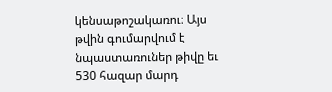կենսաթոշակառու։ Այս թվին գումարվում է նպաստառուներ թիվը եւ 530 հազար մարդ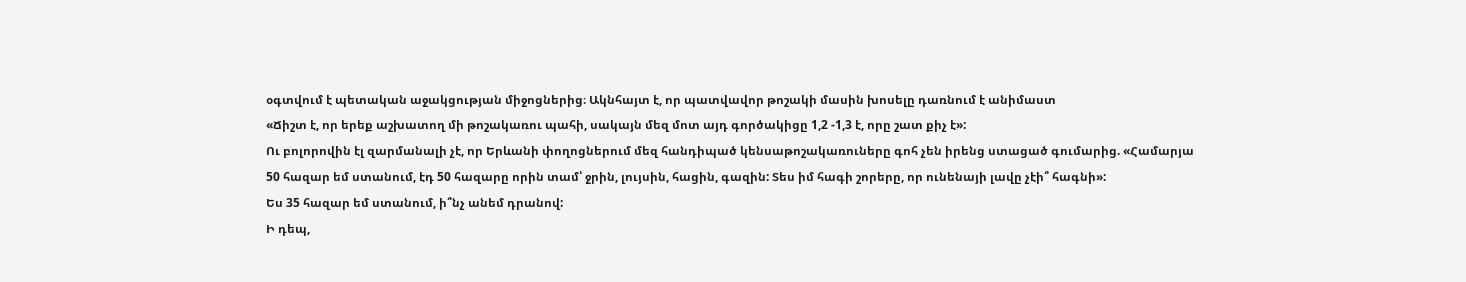օգտվում է պետական աջակցության միջոցներից։ Ակնհայտ է, որ պատվավոր թոշակի մասին խոսելը դառնում է անիմաստ
«Ճիշտ է, որ երեք աշխատող մի թոշակառու պահի, սակայն մեզ մոտ այդ գործակիցը 1,2 -1,3 է, որը շատ քիչ է»:
Ու բոլորովին էլ զարմանալի չէ, որ Երևանի փողոցներում մեզ հանդիպած կենսաթոշակառուները գոհ չեն իրենց ստացած գումարից. «Համարյա 50 հազար եմ ստանում, էդ 50 հազարը որին տամ՝ ջրին, լույսին, հացին, գազին: Տես իմ հագի շորերը, որ ունենայի լավը չէի՞ հագնի»:
Ես 35 հազար եմ ստանում, ի՞նչ անեմ դրանով:
Ի դեպ,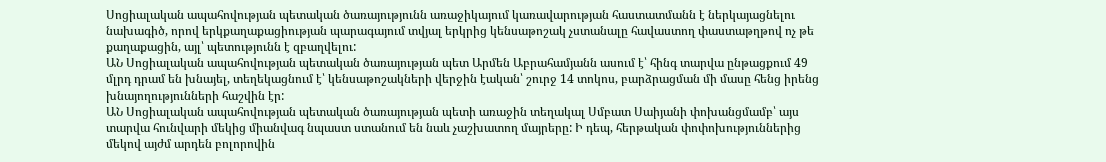Սոցիալական ապահովության պետական ծառայությունն առաջիկայում կառավարության հաստատմանն է ներկայացնելու նախագիծ, որով երկքաղաքացիության պարագայում տվյալ երկրից կենսաթոշակ չստանալը հավաստող փաստաթղթով ոչ թե քաղաքացին, այլ՝ պետությունն է զբաղվելու:
ԱՆ Սոցիալական ապահովության պետական ծառայության պետ Արմեն Աբրահամյանն ասում է՝ հինգ տարվա ընթացքում 49 մլրդ դրամ են խնայել, տեղեկացնում է՝ կենսաթոշակների վերջին էական՝ շուրջ 14 տոկոս, բարձրացման մի մասը հենց իրենց խնայողությունների հաշվին էր:
ԱՆ Սոցիալական ապահովության պետական ծառայության պետի առաջին տեղակալ Սմբատ Սաիյանի փոխանցմամբ՝ այս տարվա հունվարի մեկից միանվագ նպաստ ստանում են նաև չաշխատող մայրերը: Ի դեպ, հերթական փոփոխություններից մեկով այժմ արդեն բոլորովին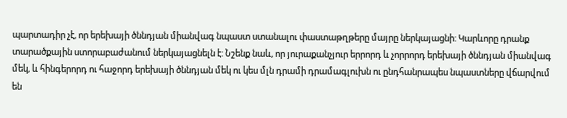պարտադիր չէ, որ երեխայի ծննդյան միանվագ նպաստ ստանալու փաստաթղթերը մայրը ներկայացնի: Կարևորը դրանք տարածքային ստորաբաժանում ներկայացնելն է: Նշենք նաև, որ յուրաքանչյուր երրորդ և չորրորդ երեխայի ծննդյան միանվագ մեկ, և հինգերորդ ու հաջորդ երեխայի ծննդյան մեկ ու կես մլն դրամի դրամագլուխն ու ընդհանրապես նպաստները վճարվում են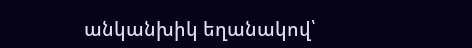անկանխիկ եղանակով՝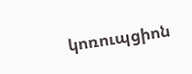կոռուպցիոն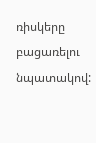ռիսկերը բացառելու նպատակով: